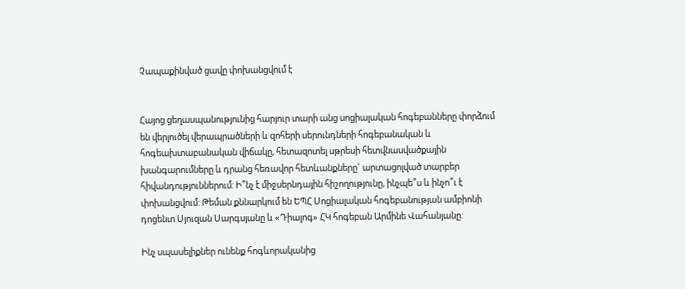Չապաքինված ցավը փոխանցվում է


Հայոց ցեղասպանությունից հարյուր տարի անց սոցիալական հոգեբանները փորձում են վերլուծել վերապրածների և զոհերի սերունդների հոգեբանական և հոգեախտաբանական վիճակը, հետազոտել սթրեսի հետվնասվածքային խանգարումները և դրանց հեռավոր հետևանքները` արտացոլված տարբեր հիվանդություններում: Ի՞նչ է միջսերնդային հիշողությունը, ինչպե՞ս և ինչո՞ւ է փոխանցվում: Թեման քննարկում են ԵՊՀ Սոցիալական հոգեբանության ամբիոնի դոցենտ Սյուզան Սարգսյանը և «Դիալոգ» ՀԿ հոգեբան Արմինե Վահանյանը:

Ինչ սպասելիքներ ունենք հոգևորականից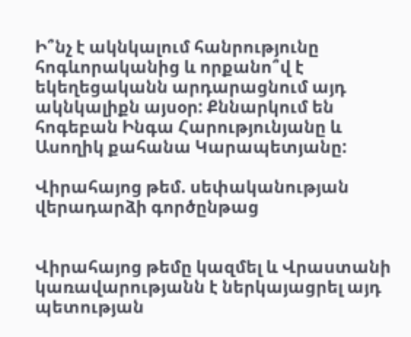Ի՞նչ է ակնկալում հանրությունը հոգևորականից և որքանո՞վ է եկեղեցականն արդարացնում այդ ակնկալիքն այսօր: Քննարկում են հոգեբան Ինգա Հարությունյանը և Ասողիկ քահանա Կարապետյանը:

Վիրահայոց թեմ. սեփականության վերադարձի գործընթաց


Վիրահայոց թեմը կազմել և Վրաստանի կառավարությանն է ներկայացրել այդ պետության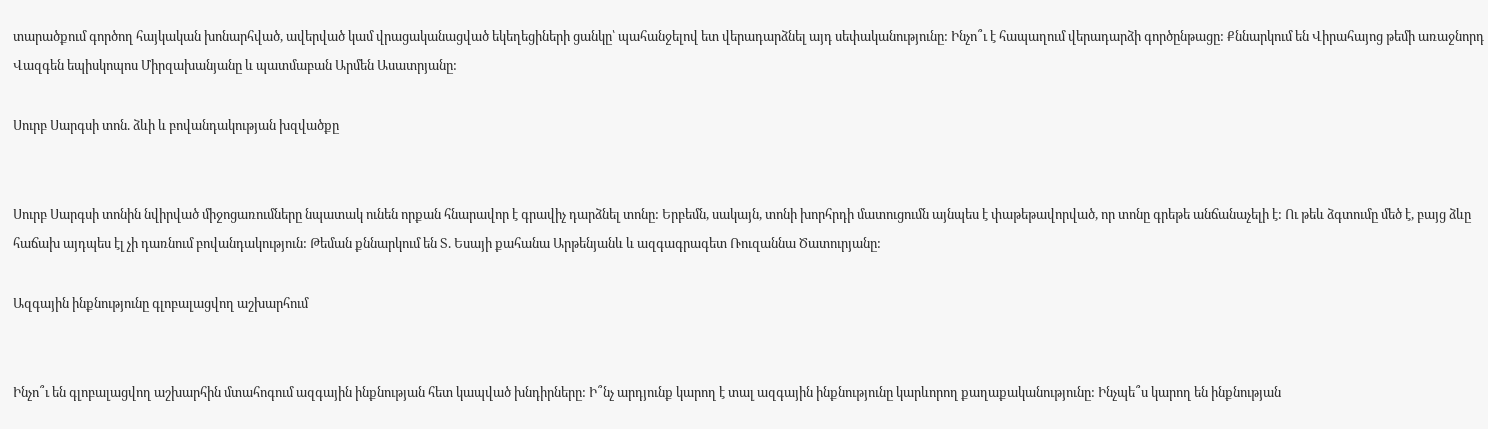տարածքում գործող հայկական խոնարհված, ավերված կամ վրացականացված եկեղեցիների ցանկը՝ պահանջելով ետ վերադարձնել այդ սեփականությունը: Ինչո՞ւ է հապաղում վերադարձի գործընթացը: Քննարկում են Վիրահայոց թեմի առաջնորդ Վազգեն եպիսկոպոս Միրզախանյանը և պատմաբան Արմեն Ասատրյանը:

Սուրբ Սարգսի տոն. ձևի և բովանդակության խզվածքը


Սուրբ Սարգսի տոնին նվիրված միջոցառումները նպատակ ունեն որքան հնարավոր է գրավիչ դարձնել տոնը: Երբեմն, սակայն, տոնի խորհրդի մատուցումն այնպես է փաթեթավորված, որ տոնը գրեթե անճանաչելի է: Ու թեև ձգտումը մեծ է, բայց ձևը հաճախ այդպես էլ չի դառնում բովանդակություն: Թեման քննարկում են Տ. Եսայի քահանա Արթենյանև և ազգագրագետ Ռուզաննա Ծատուրյանը:

Ազգային ինքնությունը գլոբալացվող աշխարհում


Ինչո՞ւ են գլոբալացվող աշխարհին մտահոգում ազգային ինքնության հետ կապված խնդիրները: Ի՞նչ արդյունք կարող է տալ ազգային ինքնությունը կարևորող քաղաքականությունը: Ինչպե՞ս կարող են ինքնության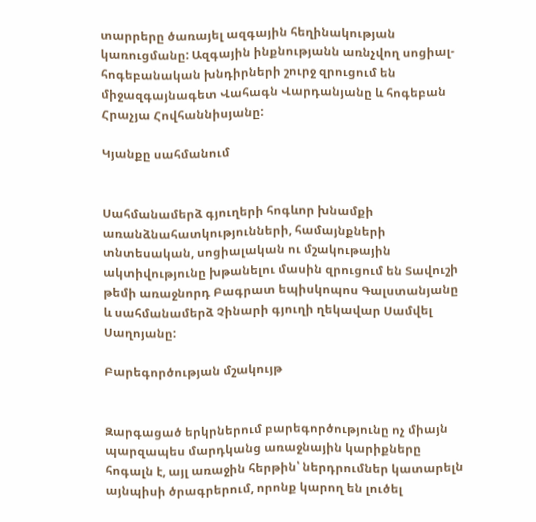տարրերը ծառայել ազգային հեղինակության կառուցմանը: Ազգային ինքնությանն առնչվող սոցիալ-հոգեբանական խնդիրների շուրջ զրուցում են միջազգայնագետ Վահագն Վարդանյանը և հոգեբան Հրաչյա Հովհաննիսյանը:

Կյանքը սահմանում


Սահմանամերձ գյուղերի հոգևոր խնամքի առանձնահատկությունների, համայնքների տնտեսական, սոցիալական ու մշակութային ակտիվությունը խթանելու մասին զրուցում են Տավուշի թեմի առաջնորդ Բագրատ եպիսկոպոս Գալստանյանը և սահմանամերձ Չինարի գյուղի ղեկավար Սամվել Սաղոյանը:

Բարեգործության մշակույթ


Զարգացած երկրներում բարեգործությունը ոչ միայն պարզապես մարդկանց առաջնային կարիքները հոգալն է, այլ առաջին հերթին՝ ներդրումներ կատարելն այնպիսի ծրագրերում, որոնք կարող են լուծել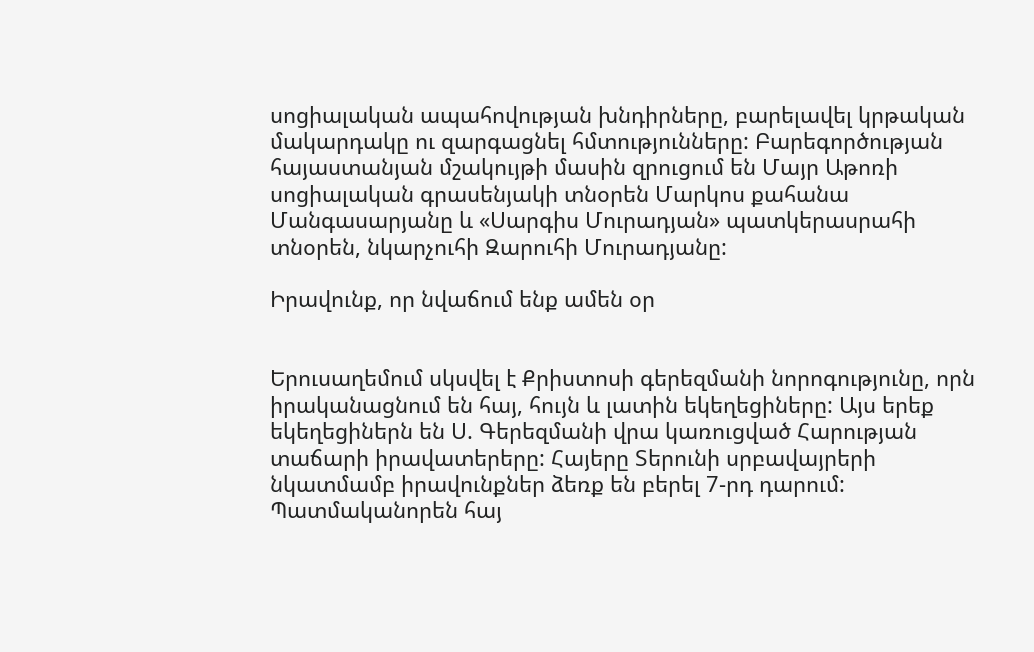սոցիալական ապահովության խնդիրները, բարելավել կրթական մակարդակը ու զարգացնել հմտությունները: Բարեգործության հայաստանյան մշակույթի մասին զրուցում են Մայր Աթոռի սոցիալական գրասենյակի տնօրեն Մարկոս քահանա Մանգասարյանը և «Սարգիս Մուրադյան» պատկերասրահի տնօրեն, նկարչուհի Զարուհի Մուրադյանը:

Իրավունք, որ նվաճում ենք ամեն օր


Երուսաղեմում սկսվել է Քրիստոսի գերեզմանի նորոգությունը, որն իրականացնում են հայ, հույն և լատին եկեղեցիները: Այս երեք եկեղեցիներն են Ս. Գերեզմանի վրա կառուցված Հարության տաճարի իրավատերերը: Հայերը Տերունի սրբավայրերի նկատմամբ իրավունքներ ձեռք են բերել 7-րդ դարում: Պատմականորեն հայ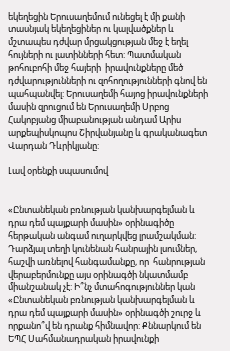եկեղեցին Երուսաղեմում ունեցել է մի քանի տասնյակ եկեղեցիներ ու կալվածքներ և մշտապես դժվար մրցակցության մեջ է եղել հույների ու լատինների հետ: Պատմական թոհուբոհի մեջ հայերի  իրավունքները մեծ դժվարությունների ու զոհողությունների գնով են պահպանվել: Երուսաղեմի հայոց իրավունքների մասին զրուցում են Երուսաղեմի Սրբոց Հակոբյանց միաբանության անդամ Արիս արքեպիսկոպոս Շիրվանյանը և գրականագետ Վարդան Դևրիկյանը:

Լավ օրենքի սպասումով


«Ընտանեկան բռնության կանխարգելման և դրա դեմ պայքարի մասին» օրինագիծը հերթական անգամ ուղարկվեց լրամշակման: Դարձյալ տեղի կունենան հանրային լսումներ, հաշվի առնելով հանգամանքը, որ  հանրության վերաբերմունքը այս օրինագծի նկատմամբ միանշանակ չէ: Ի՞նչ մտահոգություններ կան «Ընտանեկան բռնության կանխարգելման և դրա դեմ պայքարի մասին» օրինագծի շուրջ և որքանո՞վ են դրանք հիմնավոր: Քննարկում են ԵՊՀ Սահմանադրական իրավունքի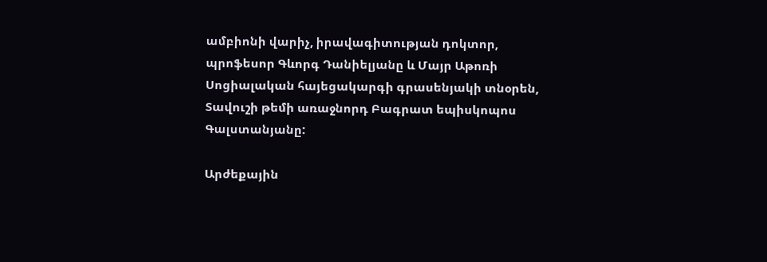ամբիոնի վարիչ, իրավագիտության դոկտոր, պրոֆեսոր Գևորգ Դանիելյանը և Մայր Աթոռի Սոցիալական հայեցակարգի գրասենյակի տնօրեն, Տավուշի թեմի առաջնորդ Բագրատ եպիսկոպոս Գալստանյանը:

Արժեքային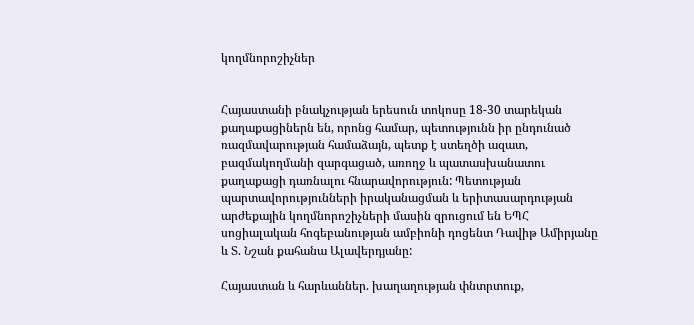կողմնորոշիչներ


Հայաստանի բնակչության երեսուն տոկոսը 18-30 տարեկան քաղաքացիներն են, որոնց համար, պետությունն իր ընդունած ռազմավարության համաձայն, պետք է ստեղծի ազատ, բազմակողմանի զարգացած, առողջ և պատասխանատու քաղաքացի դառնալու հնարավորություն: Պետության պարտավորությունների իրականացման և երիտասարդության արժեքային կողմնորոշիչների մասին զրուցում են ԵՊՀ սոցիալական հոգեբանության ամբիոնի դոցենտ Դավիթ Ամիրյանը և Տ. Նշան քահանա Ալավերդյանը:

Հայաստան և հարևաններ. խաղաղության փնտրտուք,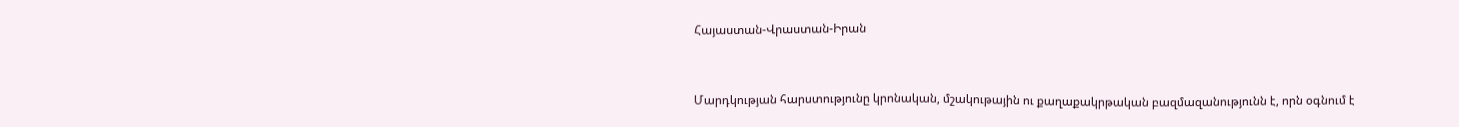Հայաստան-Վրաստան-Իրան


Մարդկության հարստությունը կրոնական, մշակութային ու քաղաքակրթական բազմազանությունն է, որն օգնում է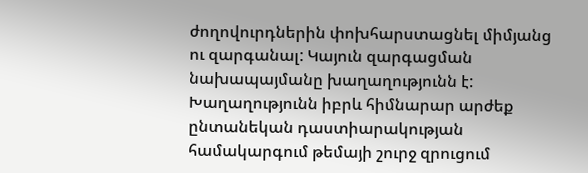ժողովուրդներին փոխհարստացնել միմյանց  ու զարգանալ: Կայուն զարգացման նախապայմանը խաղաղությունն է: Խաղաղությունն իբրև հիմնարար արժեք ընտանեկան դաստիարակության համակարգում թեմայի շուրջ զրուցում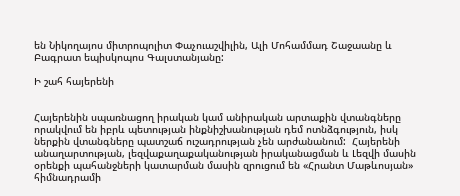են Նիկողայոս միտրոպոլիտ Փաչուաշվիլին, Ալի Մոհամմադ Շաջաանը և Բագրատ եպիսկոպոս Գալստանյանը:

Ի շահ հայերենի


Հայերենին սպառնացող իրական կամ անիրական արտաքին վտանգները որակվում են իբրև պետության ինքնիշխանության դեմ ոտնձգություն, իսկ ներքին վտանգները պատշաճ ուշադրության չեն արժանանում:  Հայերենի անաղարտության, լեզվաքաղաքականության իրականացման և Լեզվի մասին օրենքի պահանջների կատարման մասին զրուցում են «Հրանտ Մաթևոսյան» հիմնադրամի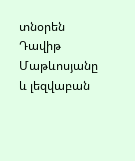տնօրեն Դավիթ Մաթևոսյանը և լեզվաբան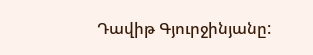Դավիթ Գյուրջինյանը: